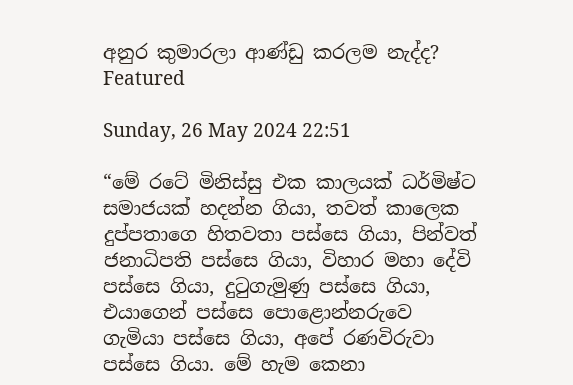අනුර කුමාරලා ආණ්ඩු කරලම නැද්ද? Featured

Sunday, 26 May 2024 22:51

“මේ රටේ මිනිස්සු එක කාලයක් ධර්මිෂ්ට සමාජයක් හදන්න ගියා, තවත් කාලෙක දුප්පතාගෙ හිතවතා පස්සෙ ගියා, පින්වත් ජනාධිපති පස්සෙ ගියා, විහාර මහා දේවි පස්සෙ ගියා, දුටුගැමුණු පස්සෙ ගියා, එයාගෙන් පස්සෙ පොළොන්නරුවෙ ගැමියා පස්සෙ ගියා, අපේ රණවිරුවා පස්සෙ ගියා. මේ හැම කෙනා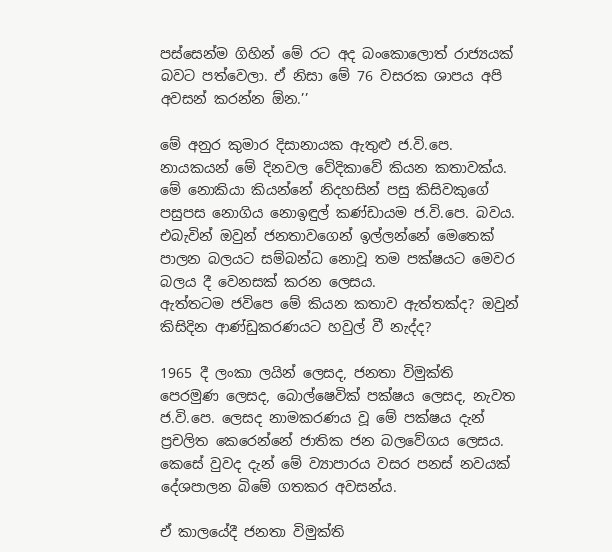පස්සෙන්ම ගිහින් මේ රට අද බංකොලොත් රාජ්‍යයක් බවට පත්වෙලා. ඒ නිසා මේ 76 වසරක ශාපය අපි අවසන් කරන්න ඕන.’’

මේ අනුර කුමාර දිසානායක ඇතුළු ජ.වි.පෙ. නායකයන් මේ දිනවල වේදිකාවේ කියන කතාවක්ය. මේ නොකියා කියන්නේ නිදහසින් පසු කිසිවකුගේ පසුපස නොගිය නොඉඳුල් කණ්ඩායම ජ.වි.පෙ. බවය. එබැවින් ඔවුන් ජනතාවගෙන් ඉල්ලන්නේ මෙතෙක් පාලන බලයට සම්බන්ධ නොවූ තම පක්ෂයට මෙවර බලය දී වෙනසක් කරන ලෙසය.
ඇත්තටම ජවිපෙ මේ කියන කතාව ඇත්තක්ද? ඔවුන් කිසිදින ආණ්ඩුකරණයට හවුල් වී නැද්ද?

1965 දී ලංකා ලයින් ලෙසද, ජනතා විමුක්ති පෙරමුණ ලෙසද, බොල්ෂෙවික් පක්ෂය ලෙසද, නැවත ජ.වි.පෙ. ලෙසද නාමකරණය වූ මේ පක්ෂය දැන් ප්‍රචලිත කෙරෙන්නේ ජාතික ජන බලවේගය ලෙසය. කෙසේ වුවද දැන් මේ ව්‍යාපාරය වසර පනස් නවයක් දේශපාලන බිමේ ගතකර අවසන්ය.

ඒ කාලයේදී ජනතා විමුක්ති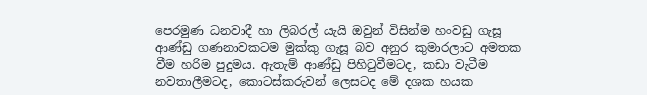පෙරමුණ ධනවාදී හා ලිබරල් යැයි ඔවුන් විසින්ම හංවඩු ගැසූ ආණ්ඩු ගණනාවකටම මුක්කු ගැසූ බව අනුර කුමාරලාට අමතක වීම හරිම පුදුමය. ඇතැම් ආණ්ඩු පිහිටුවීමටද, කඩා වැටීම නවතාලීමටද, කොටස්කරුවන් ලෙසටද මේ දශක හයක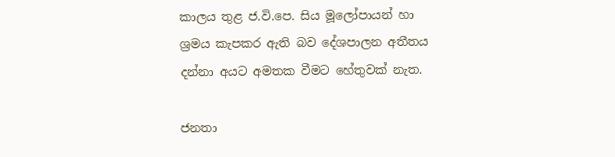කාලය තුළ ජ.වි.පෙ. සිය මූලෝපායන් හා ශ්‍රමය කැපකර ඇති බව දේශපාලන අතීතය දන්නා අයට අමතක වීමට හේතුවක් නැත.

ජනතා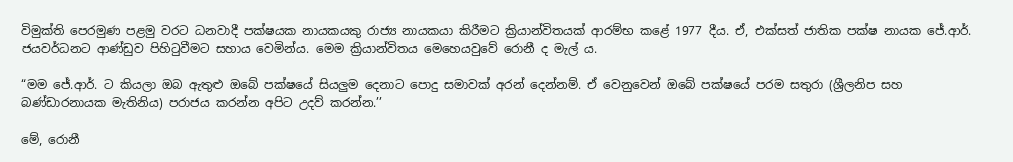විමුක්ති පෙරමුණ පළමු වරට ධනවාදී පක්ෂයක නායකයකු රාජ්‍ය නායකයා කිරීමට ක්‍රියාන්විතයක් ආරම්භ කළේ 1977 දීය. ඒ, එක්සත් ජාතික පක්ෂ නායක ජේ.ආර්. ජයවර්ධනට ආණ්ඩුව පිහිටුවීමට සහාය වෙමින්ය. මෙම ක්‍රියාන්විතය මෙහෙයවුවේ රොනී ද මැල් ය.

“මම ජේ.ආර්. ට කියලා ඔබ ඇතුළු ඔබේ පක්ෂයේ සියලුම දෙනාට පොදු සමාවක් අරන් දෙන්නම්. ඒ වෙනුවෙන් ඔබේ පක්ෂයේ පරම සතුරා (ශ්‍රීලනිප සහ බණ්ඩාරනායක මැතිනිය) පරාජය කරන්න අපිට උදව් කරන්න.’’

මේ, රොනී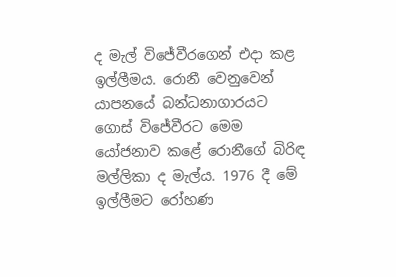ද මැල් විජේවීරගෙන් එදා කළ ඉල්ලීමය. රොනී වෙනුවෙන් යාපනයේ බන්ධනාගාරයට ගොස් විජේවීරට මෙම යෝජනාව කළේ රොනීගේ බිරිඳ මල්ලිකා ද මැල්ය. 1976 දී මේ ඉල්ලීමට රෝහණ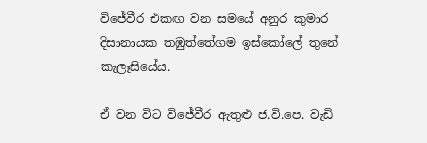විජේවීර එකඟ වන සමයේ අනුර කුමාර දිසානායක තඹුත්තේගම ඉස්කෝලේ තුනේ කැලෑසියේය.

ඒ වන විට විජේවීර ඇතුළු ජ.වි.පෙ. වැඩි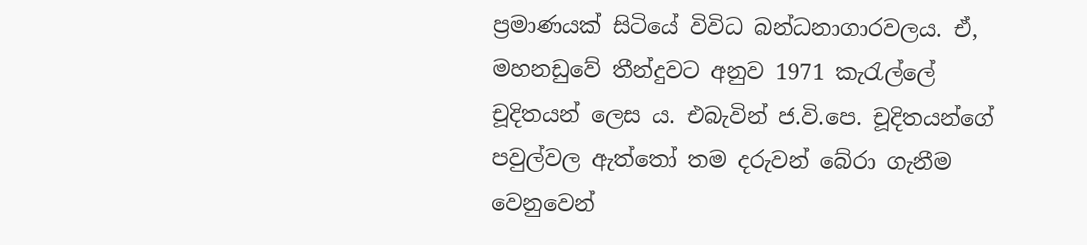ප්‍රමාණයක් සිටියේ විවිධ බන්ධනාගාරවලය. ඒ, මහනඩුවේ තීන්දුවට අනුව 1971 කැරැල්ලේ චූදිතයන් ලෙස ය. එබැවින් ජ.වි.පෙ. චූදිතයන්ගේ පවුල්වල ඇත්තෝ තම දරුවන් බේරා ගැනීම වෙනුවෙන්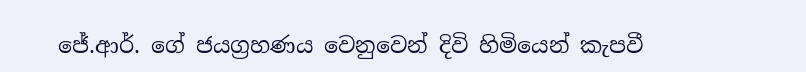ජේ.ආර්. ගේ ජයග්‍රහණය වෙනුවෙන් දිවි හිමියෙන් කැපවී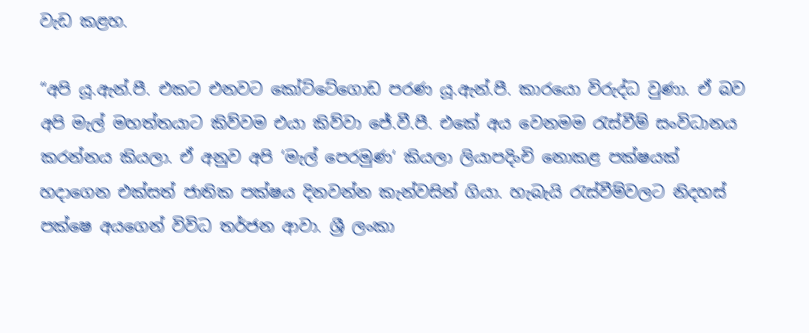වැඩ කළහ.

“අපි යූ.ඇන්.පී. එකට එනවට කෝට්ටේගොඩ පරණ යූ.ඇන්.පී. කාරයො විරුද්ධ වුණා. ඒ බව අපි මැල් මහත්තයාට කිව්වම එයා කිව්වා ජේ.වී.පී. එකේ අය වෙනමම රැස්වීම් සංවිධානය කරන්නය කියලා. ඒ අනුව අපි ‘මැල් පෙරමුණ‘ කියලා ලියාපදිංචි නොකළ පක්ෂයක් හදාගෙන එක්සත් ජාතික පක්ෂය දිනවන්න කැන්වසින් ගියා. හැබැයි රැස්වීම්වලට නිදහස් පක්ෂෙ අයගෙන් විවිධ තර්ජන ආවා. ශ්‍රී ලංකා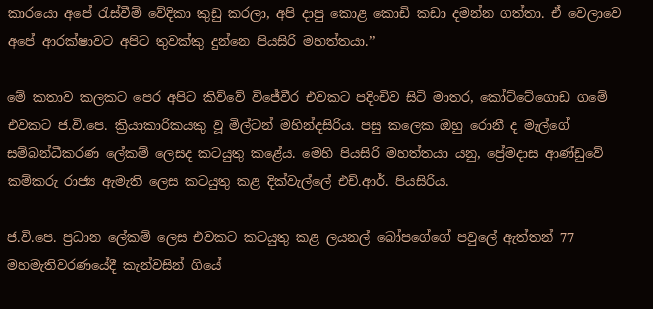කාරයො අපේ රැස්වීම් වේදිකා කුඩු කරලා, අපි දාපු කොළ කොඩි කඩා දමන්න ගත්තා. ඒ වෙලාවෙ අපේ ආරක්ෂාවට අපිට තුවක්කු දුන්නෙ පියසිරි මහත්තයා.’’

මේ කතාව කලකට පෙර අපිට කිව්වේ විජේවීර එවකට පදිංචිව සිටි මාතර, කෝට්ටේගොඩ ගමේ එවකට ජ.වි.පෙ. ක්‍රියාකාරිකයකු වූ මිල්ටන් මහින්දසිරිය. පසු කලෙක ඔහු රොනී ද මැල්ගේ සම්බන්ධීකරණ ලේකම් ලෙසද කටයුතු කළේය. මෙහි පියසිරි මහත්තයා යනු, ප්‍රේමදාස ආණ්ඩුවේ කම්කරු රාජ්‍ය ඇමැති ලෙස කටයුතු කළ දික්වැල්ලේ එච්.ආර්. පියසිරිය.

ජ.වි.පෙ. ප්‍රධාන ලේකම් ලෙස එවකට කටයුතු කළ ලයනල් බෝපගේගේ පවුලේ ඇත්තන් 77 මහමැතිවරණයේදී කැන්වසින් ගියේ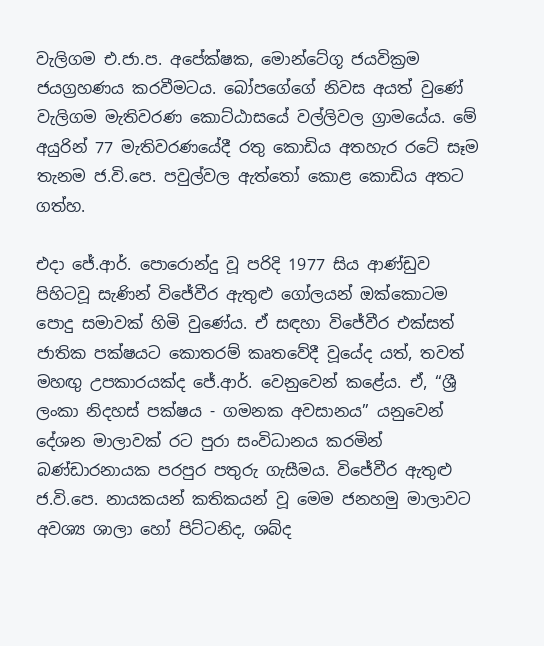වැලිගම එ.ජා.ප. අපේක්ෂක, මොන්ටේගූ ජයවික්‍රම ජයග්‍රහණය කරවීමටය. බෝපගේගේ නිවස අයත් වුණේ වැලිගම මැතිවරණ කොට්ඨාසයේ වල්ලිවල ග්‍රාමයේය. මේ අයුරින් 77 මැතිවරණයේදී රතු කොඩිය අතහැර රටේ සෑම තැනම ජ.වි.පෙ. පවුල්වල ඇත්තෝ කොළ කොඩිය අතට ගත්හ.

එදා ජේ.ආර්. පොරොන්දු වූ පරිදි 1977 සිය ආණ්ඩුව පිහිටවූ සැණින් විජේවීර ඇතුළු ගෝලයන් ඔක්කොටම පොදු සමාවක් හිමි වුණේය. ඒ සඳහා විජේවීර එක්සත් ජාතික පක්ෂයට කොතරම් කෘතවේදී වූයේද යත්, තවත් මහඟු උපකාරයක්ද ජේ.ආර්. වෙනුවෙන් කළේය. ඒ, “ශ්‍රී ලංකා නිදහස් පක්ෂය - ගමනක අවසානය” යනුවෙන් දේශන මාලාවක් රට පුරා සංවිධානය කරමින් බණ්ඩාරනායක පරපුර පතුරු ගැසීමය. විජේවීර ඇතුළු ජ.වි.පෙ. නායකයන් කතිකයන් වූ මෙම ජනහමු මාලාවට අවශ්‍ය ශාලා හෝ පිට්ටනිද, ශබ්ද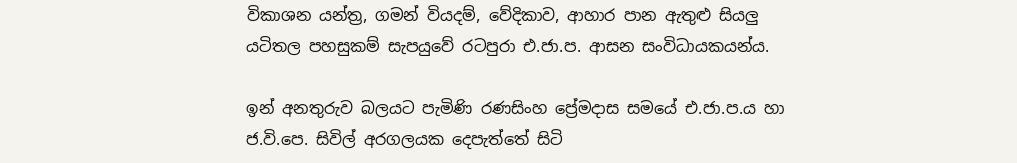විකාශන යන්ත්‍ර, ගමන් වියදම්, වේදිකාව, ආහාර පාන ඇතුළු සියලු යටිතල පහසුකම් සැපයුවේ රටපුරා එ.ජා.ප. ආසන සංවිධායකයන්ය.

ඉන් අනතුරුව බලයට පැමිණි රණසිංහ ප්‍රේමදාස සමයේ එ.ජා.ප.ය හා ජ.වි.පෙ. සිවිල් අරගලයක දෙපැත්තේ සිටි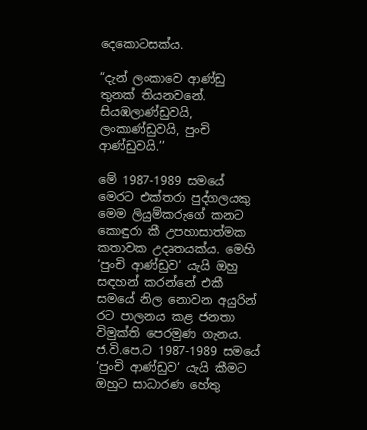දෙකොටසක්ය.

“දැන් ලංකාවෙ ආණ්ඩු තුනක් තියනවනේ. සියඹලාණ්ඩුවයි, ලංකාණ්ඩුවයි, පුංචි ආණ්ඩුවයි.’’

මේ 1987-1989 සමයේ මෙරට එක්තරා පුද්ගලයකු මෙම ලියුම්කරුගේ කනට කොඳුරා කී උපහාසාත්මක කතාවක උදෘතයක්ය. මෙහි ‘පුංචි ආණ්ඩුව‘ යැයි ඔහු සඳහන් කරන්නේ එකී සමයේ නිල නොවන අයුරින් රට පාලනය කළ ජනතා විමුක්ති පෙරමුණ ගැනය.
ජ.වි.පෙ.ට 1987-1989 සමයේ ‘පුංචි ආණ්ඩුව‘ යැයි කීමට ඔහුට සාධාරණ හේතු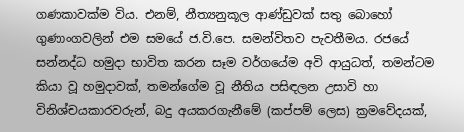ගණකාවක්ම විය. එනම්, නීත්‍යනුකූල ආණ්ඩුවක් සතු බොහෝ ගුණාංගවලින් එම සමයේ ජ.වි.පෙ. සමන්විතව පැවතීමය. රජයේ සන්නද්ධ හමුදා භාවිත කරන සෑම වර්ගයේම අවි ආයුධත්, තමන්ටම කියා වූ හමුදාවක්, තමන්ගේම වූ නීතිය පසිඳලන උසාවි හා විනිශ්චයකාරවරුන්, බදු අයකරගැනීමේ (කප්පම් ලෙස) ක්‍රමවේදයක්,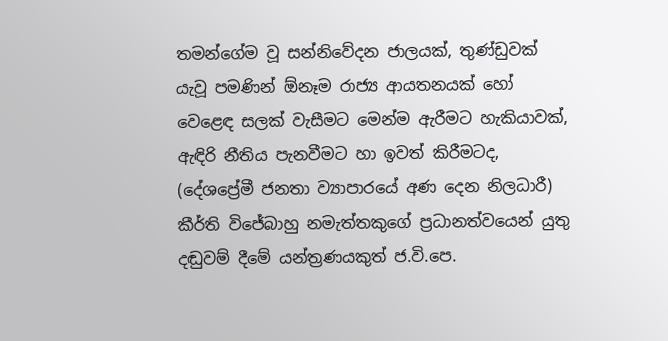තමන්ගේම වූ සන්නිවේදන ජාලයක්, තුණ්ඩුවක් යැවූ පමණින් ඕනෑම රාජ්‍ය ආයතනයක් හෝ වෙළෙඳ සලක් වැසීමට මෙන්ම ඇරීමට හැකියාවක්, ඇඳිරි නීතිය පැනවීමට හා ඉවත් කිරීමටද, (දේශප්‍රේමී ජනතා ව්‍යාපාරයේ අණ දෙන නිලධාරී) කීර්ති විජේබාහු නමැත්තකුගේ ප්‍රධානත්වයෙන් යුතු දඬුවම් දීමේ යන්ත්‍රණයකුත් ජ.වි.පෙ.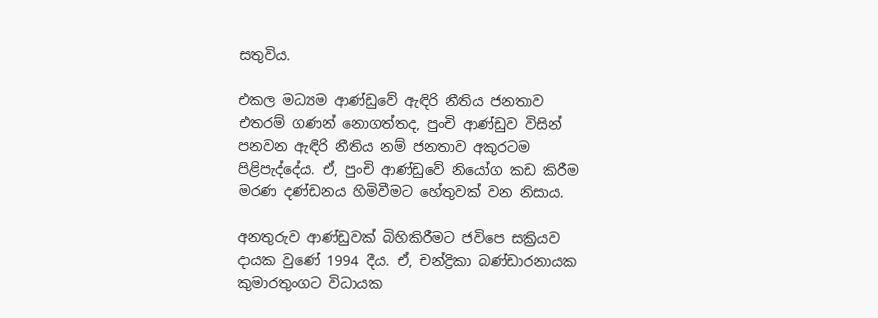සතුවිය.

එකල මධ්‍යම ආණ්ඩුවේ ඇඳිරි නීතිය ජනතාව එතරම් ගණන් නොගත්තද, පුංචි ආණ්ඩුව විසින් පනවන ඇඳිරි නීතිය නම් ජනතාව අකුරටම පිළිපැද්දේය. ඒ, පුංචි ආණ්ඩුවේ නියෝග කඩ කිරීම මරණ දණ්ඩනය හිමිවීමට හේතුවක් වන නිසාය.

අනතුරුව ආණ්ඩුවක් බිහිකිරීමට ජවිපෙ සක්‍රියව දායක වුණේ 1994 දීය. ඒ, චන්ද්‍රිකා බණ්ඩාරනායක කුමාරතුංගට විධායක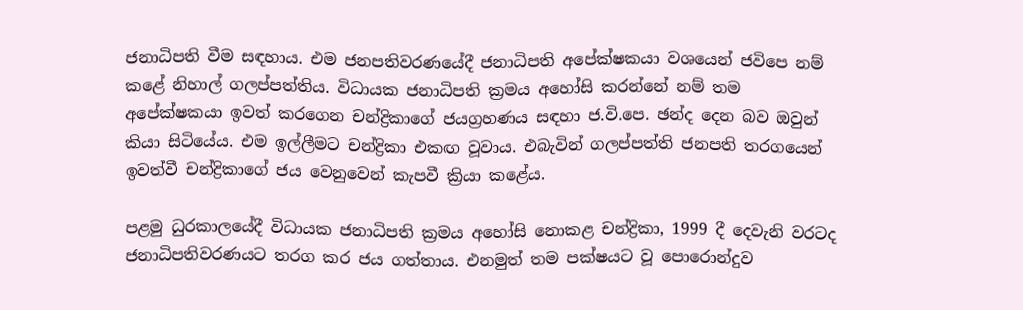ජනාධිපති වීම සඳහාය. එම ජනපතිවරණයේදී ජනාධිපති අපේක්ෂකයා වශයෙන් ජවිපෙ නම් කළේ නිහාල් ගලප්පත්තිය. විධායක ජනාධිපති ක්‍රමය අහෝසි කරන්නේ නම් තම අපේක්ෂකයා ඉවත් කරගෙන චන්ද්‍රිකාගේ ජයග්‍රහණය සඳහා ජ.වි.පෙ. ඡන්ද දෙන බව ඔවුන් කියා සිටියේය. එම ඉල්ලීමට චන්ද්‍රිකා එකඟ වූවාය. එබැවින් ගලප්පත්ති ජනපති තරගයෙන් ඉවත්වී චන්ද්‍රිකාගේ ජය වෙනුවෙන් කැපවී ක්‍රියා කළේය.

පළමු ධුරකාලයේදී විධායක ජනාධිපති ක්‍රමය අහෝසි නොකළ චන්ද්‍රිකා, 1999 දී දෙවැනි වරටද ජනාධිපතිවරණයට තරග කර ජය ගත්තාය. එනමුත් තම පක්ෂයට වූ පොරොන්දුව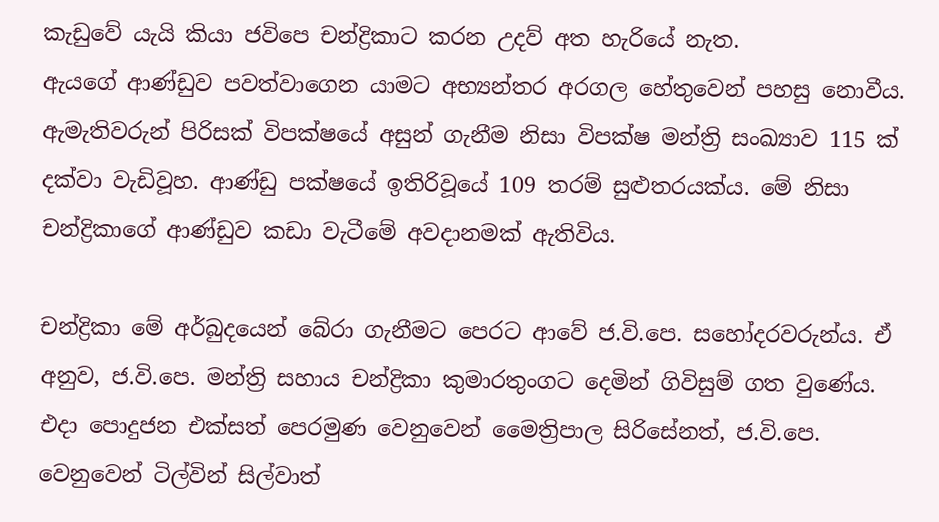කැඩුවේ යැයි කියා ජවිපෙ චන්ද්‍රිකාට කරන උදව් අත හැරියේ නැත.
ඇයගේ ආණ්ඩුව පවත්වාගෙන යාමට අභ්‍යන්තර අරගල හේතුවෙන් පහසු නොවීය. ඇමැතිවරුන් පිරිසක් විපක්ෂයේ අසුන් ගැනීම නිසා විපක්ෂ මන්ත්‍රි සංඛ්‍යාව 115 ක් දක්වා වැඩිවූහ. ආණ්ඩු පක්ෂයේ ඉතිරිවූයේ 109 තරම් සුළුතරයක්ය. මේ නිසා චන්ද්‍රිකාගේ ආණ්ඩුව කඩා වැටීමේ අවදානමක් ඇතිවිය.

චන්ද්‍රිකා මේ අර්බුදයෙන් බේරා ගැනීමට පෙරට ආවේ ජ.වි.පෙ. සහෝදරවරුන්ය. ඒ අනුව, ජ.වි.පෙ. මන්ත්‍රි සහාය චන්ද්‍රිකා කුමාරතුංගට දෙමින් ගිවිසුම් ගත වුණේය. එදා පොදුජන එක්සත් පෙරමුණ වෙනුවෙන් මෛත්‍රිපාල සිරිසේනත්, ජ.වි.පෙ. වෙනුවෙන් ටිල්වින් සිල්වාත්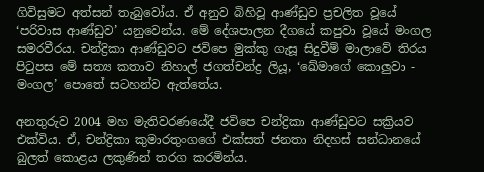ගිවිසුමට අත්සන් තැබුවෝය. ඒ අනුව බිහිවූ ආණ්ඩුව ප්‍රචලිත වූයේ ‘පරිවාස ආණ්ඩුව’ යනුවෙන්ය. මේ දේශපාලන දීගයේ කපුවා වූයේ මංගල සමරවීරය. චන්ද්‍රිකා ආණ්ඩුවට ජවිපෙ මුක්කු ගැසූ සිදුවීම් මාලාවේ තිරය පිටුපස මේ සත්‍ය කතාව නිහාල් ජගත්චන්ද්‍ර ලියූ, ‘ඛේමාගේ කොලුවා - මංගල’ පොතේ සටහන්ව ඇත්තේය.

අනතුරුව 2004 මහ මැතිවරණයේදී ජවිපෙ චන්ද්‍රිකා ආණ්ඩුවට සක්‍රියව එක්විය. ඒ, චන්ද්‍රිකා කුමාරතුංගගේ එක්සත් ජනතා නිදහස් සන්ධානයේ බුලත් කොළය ලකුණින් තරග කරමින්ය.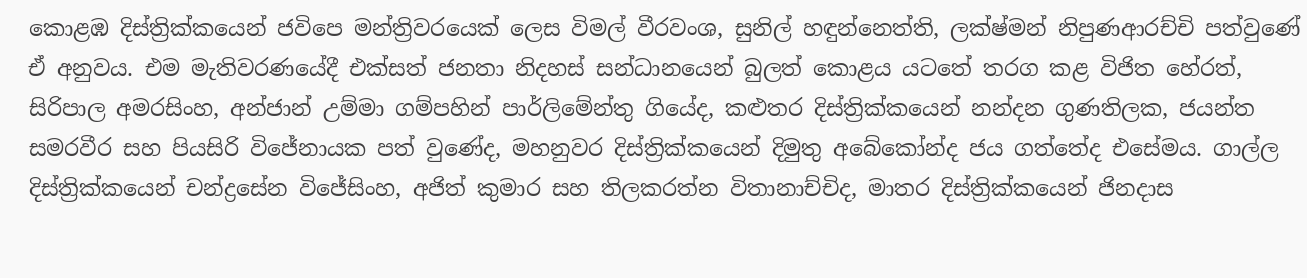කොළඹ දිස්ත්‍රික්කයෙන් ජවිපෙ මන්ත්‍රිවරයෙක් ලෙස විමල් වීරවංශ, සුනිල් හඳුන්නෙත්ති, ලක්ෂ්මන් නිපුණආරච්චි පත්වුණේ ඒ අනුවය. එම මැතිවරණයේදී එක්සත් ජනතා නිදහස් සන්ධානයෙන් බුලත් කොළය යටතේ තරග කළ විජිත හේරත්, සිරිපාල අමරසිංහ, අන්ජාන් උම්මා ගම්පහින් පාර්ලිමේන්තු ගියේද, කළුතර දිස්ත්‍රික්කයෙන් නන්දන ගුණතිලක, ජයන්ත සමරවීර සහ පියසිරි විජේනායක පත් වුණේද, මහනුවර දිස්ත්‍රික්කයෙන් දිමුතු අබේකෝන්ද ජය ගත්තේද එසේමය. ගාල්ල දිස්ත්‍රික්කයෙන් චන්ද්‍රසේන විජේසිංහ, අජිත් කුමාර සහ තිලකරත්න විතානාච්චිද, මාතර දිස්ත්‍රික්කයෙන් ජිනදාස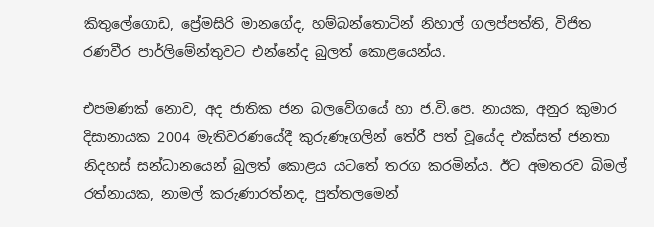කිතුලේගොඩ, ප්‍රේමසිරි මානගේද, හම්බන්තොටින් නිහාල් ගලප්පත්ති, විජිත රණවීර පාර්ලිමේන්තුවට එන්නේද බුලත් කොළයෙන්ය.

එපමණක් නොව, අද ජාතික ජන බලවේගයේ හා ජ.වි.පෙ. නායක, අනුර කුමාර දිසානායක 2004 මැතිවරණයේදී කුරුණෑගලින් තේරී පත් වූයේද එක්සත් ජනතා නිදහස් සන්ධානයෙන් බුලත් කොළය යටතේ තරග කරමින්ය. ඊට අමතරව බිමල් රත්නායක, නාමල් කරුණාරත්නද, පුත්තලමෙන්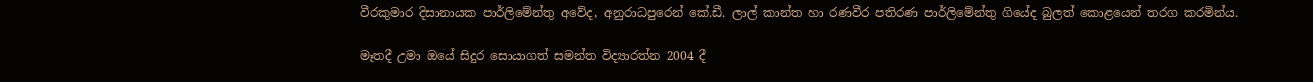වීරකුමාර දිසානායක පාර්ලිමේන්තු අවේද, අනුරාධපුරෙන් කේ.ඩී. ලාල් කාන්ත හා රණවීර පතිරණ පාර්ලිමේන්තු ගියේද බුලත් කොළයෙන් තරග කරමින්ය.

මෑතදී උමා ඔයේ සිදුර සොයාගත් සමන්ත විද්‍යාරත්න 2004 දී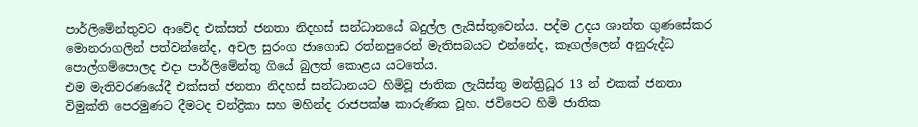පාර්ලිමේන්තුවට ආවේද එක්සත් ජනතා නිදහස් සන්ධානයේ බදුල්ල ලැයිස්තුවෙන්ය. පද්ම උදය ශාන්ත ගුණසේකර මොනරාගලින් පත්වන්නේද, අචල සුරංග ජාගොඩ රත්නපුරෙන් මැතිසබයට එන්නේද, කෑගල්ලෙන් අනුරුද්ධ පොල්ගම්පොලද එදා පාර්ලිමේන්තු ගියේ බුලත් කොළය යටතේය.
එම මැතිවරණයේදී එක්සත් ජනතා නිදහස් සන්ධානයට හිමිවූ ජාතික ලැයිස්තු මන්ත්‍රිධූර 13 න් එකක් ජනතා විමුක්ති පෙරමුණට දීමටද චන්ද්‍රිකා සහ මහින්ද රාජපක්ෂ කාරුණික වූහ. ජවිපෙට හිමි ජාතික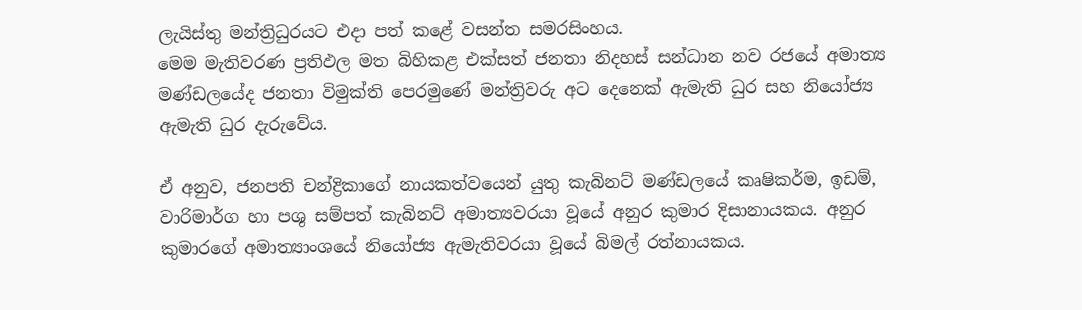ලැයිස්තු මන්ත්‍රිධුරයට එදා පත් කළේ වසන්ත සමරසිංහය.
මෙම මැතිවරණ ප්‍රතිඵල මත බිහිකළ එක්සත් ජනතා නිදහස් සන්ධාන නව රජයේ අමාත්‍ය මණ්ඩලයේද ජනතා විමුක්ති පෙරමුණේ මන්ත්‍රිවරු අට දෙනෙක් ඇමැති ධුර සහ නියෝජ්‍ය ඇමැති ධුර දැරුවේය.

ඒ අනුව, ජනපති චන්ද්‍රිකාගේ නායකත්වයෙන් යුතු කැබිනට් මණ්ඩලයේ කෘෂිකර්ම, ඉඩම්, වාරිමාර්ග හා පශු සම්පත් කැබිනට් අමාත්‍යවරයා වූයේ අනුර කුමාර දිසානායකය. අනුර කුමාරගේ අමාත්‍යාංශයේ නියෝජ්‍ය ඇමැතිවරයා වූයේ බිමල් රත්නායකය.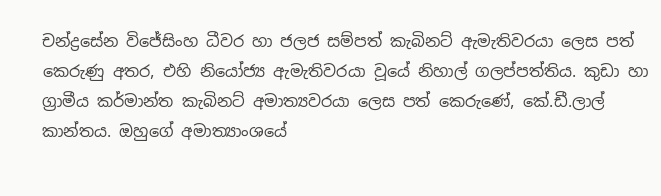චන්ද්‍රසේන විජේසිංහ ධීවර හා ජලජ සම්පත් කැබිනට් ඇමැතිවරයා ලෙස පත් කෙරුණු අතර, එහි නියෝජ්‍ය ඇමැතිවරයා වූයේ නිහාල් ගලප්පත්තිය. කුඩා හා ග්‍රාමීය කර්මාන්ත කැබිනට් අමාත්‍යවරයා ලෙස පත් කෙරුණේ, කේ.ඩී.ලාල් කාන්තය. ඔහුගේ අමාත්‍යාංශයේ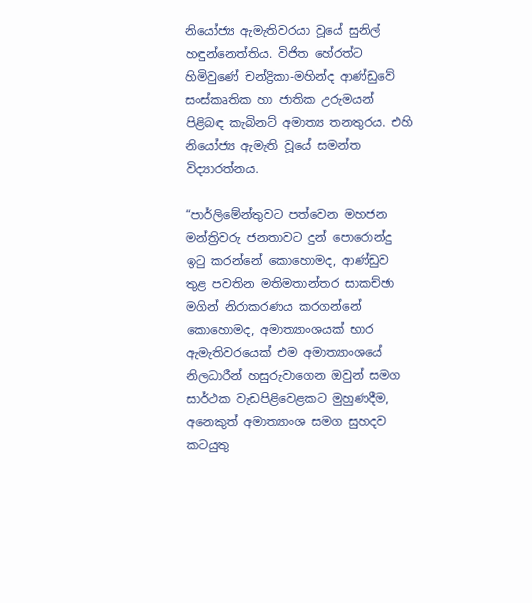නියෝජ්‍ය ඇමැතිවරයා වූයේ සුනිල් හඳුන්නෙත්තිය. විජිත හේරත්ට හිමිවුණේ චන්ද්‍රිකා-මහින්ද ආණ්ඩුවේ සංස්කෘතික හා ජාතික උරුමයන් පිළිබඳ කැබිනට් අමාත්‍ය තනතුරය. එහි නියෝජ්‍ය ඇමැති වූයේ සමන්ත විද්‍යාරත්නය.

“පාර්ලිමේන්තුවට පත්වෙන මහජන මන්ත්‍රිවරු ජනතාවට දුන් පොරොන්දු ඉටු කරන්නේ කොහොමද, ආණ්ඩුව තුළ පවතින මතිමතාන්තර සාකච්ඡා මගින් නිරාකරණය කරගන්නේ කොහොමද, අමාත්‍යාංශයක් භාර ඇමැතිවරයෙක් එම අමාත්‍යාංශයේ නිලධාරීන් හසුරුවාගෙන ඔවුන් සමග සාර්ථක වැඩපිළිවෙළකට මුහුණදීම, අනෙකුත් අමාත්‍යාංශ සමග සුහදව කටයුතු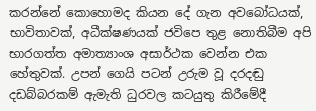කරන්නේ කොහොමද කියන දේ ගැන අවබෝධයක්, භාවිතාවක්, අධීක්ෂණයක් ජවිපෙ තුළ නොතිබීම අපි භාරගත්ත අමාත්‍යාංශ අසාර්ථක වෙන්න එක හේතුවක්. උපන් ගෙයි පටන් උරුම වූ දරදඬු දඩබ්බරකම් ඇමැති ධුරවල කටයුතු කිරීමේදී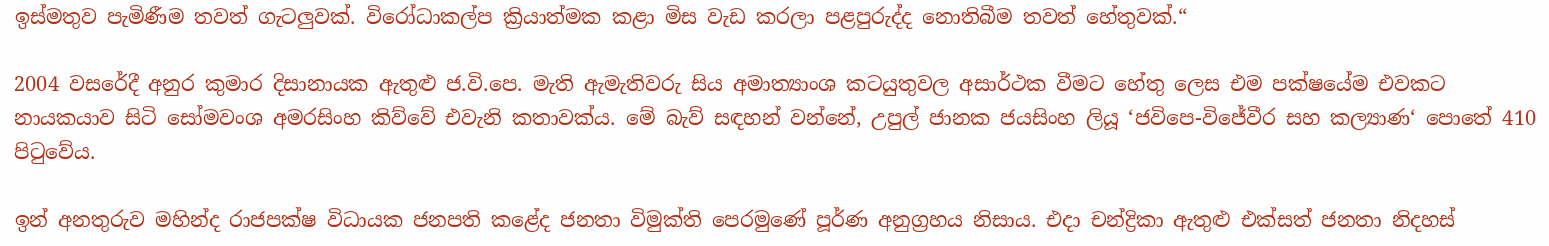ඉස්මතුව පැමිණීම තවත් ගැටලුවක්. විරෝධාකල්ප ක්‍රියාත්මක කළා මිස වැඩ කරලා පළපුරුද්ද නොතිබීම තවත් හේතුවක්.“

2004 වසරේදී අනුර කුමාර දිසානායක ඇතුළු ජ.වි.පෙ. මැති ඇමැතිවරු සිය අමාත්‍යාංශ කටයුතුවල අසාර්ථක වීමට හේතු ලෙස එම පක්ෂයේම එවකට නායකයාව සිටි සෝමවංශ අමරසිංහ කිව්වේ එවැනි කතාවක්ය. මේ බැව් සඳහන් වන්නේ, උපුල් ජානක ජයසිංහ ලියූ ‘ජවිපෙ-විජේවීර සහ කල්‍යාණ‘ පොතේ 410 පිටුවේය.

ඉන් අනතුරුව මහින්ද රාජපක්ෂ විධායක ජනපති කළේද ජනතා විමුක්ති පෙරමුණේ පූර්ණ අනුග්‍රහය නිසාය. එදා චන්ද්‍රිකා ඇතුළු එක්සත් ජනතා නිදහස්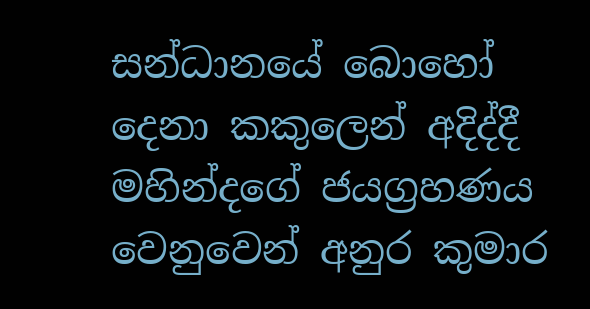සන්ධානයේ බොහෝ දෙනා කකුලෙන් අදිද්දී මහින්දගේ ජයග්‍රහණය වෙනුවෙන් අනුර කුමාර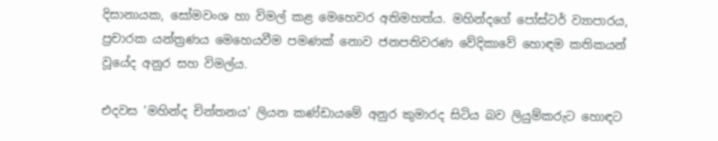දිසානායක, සෝමවංශ හා විමල් කළ මෙහෙවර අතිමහත්ය. මහින්දගේ පෝස්ටර් ව්‍යාපාරය, ප්‍රචාරක යන්ත්‍රණය මෙහෙයවීම පමණක් නොව ජනපතිවරණ වේදිකාවේ හොඳම කතිකයන් වූයේද අනුර සහ විමල්ය.

එදවස ‘මහින්ද චින්තනය’ ලියන කණ්ඩායමේ අනුර කුමාරද සිටිය බව ලියුම්කරුට හොඳට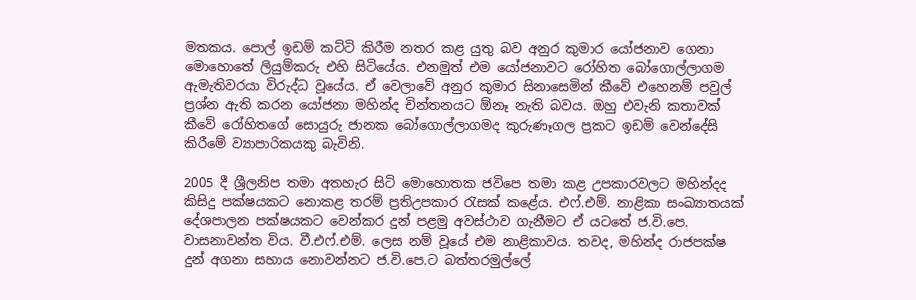මතකය. පොල් ඉඩම් කට්ටි කිරීම නතර කළ යුතු බව අනුර කුමාර යෝජනාව ගෙනා මොහොතේ ලියුම්කරු එහි සිටියේය. එනමුත් එම යෝජනාවට රෝහිත බෝගොල්ලාගම ඇමැතිවරයා විරුද්ධ වූයේය. ඒ වෙලාවේ අනුර කුමාර සිනාසෙමින් කීවේ එහෙනම් පවුල් ප්‍රශ්න ඇති කරන යෝජනා මහින්ද චින්තනයට ඕනෑ නැති බවය. ඔහු එවැනි කතාවක් කීවේ රෝහිතගේ සොයුරු ජානක බෝගොල්ලාගමද කුරුණෑගල ප්‍රකට ඉඩම් වෙන්දේසි කිරීමේ ව්‍යාපාරිකයකු බැවිනි.

2005 දී ශ්‍රීලනිප තමා අතහැර සිටි මොහොතක ජවිපෙ තමා කළ උපකාරවලට මහින්දද කිසිදු පක්ෂයකට නොකළ තරම් ප්‍රතිඋපකාර රැසක් කළේය. එෆ්.එම්. නාළිකා සංඛ්‍යාතයක් දේශපාලන පක්ෂයකට වෙන්කර දුන් පළමු අවස්ථාව ගැනීමට ඒ යටතේ ජ.වි.පෙ. වාසනාවන්ත විය. වී.එෆ්.එම්. ලෙස නම් වූයේ එම නාළිකාවය. තවද, මහින්ද රාජපක්ෂ දුන් අගනා සහාය නොවන්නට ජ.වි.පෙ.ට බත්තරමුල්ලේ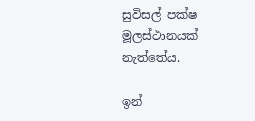සුවිසල් පක්ෂ මූලස්ථානයක් නැත්තේය.

ඉන්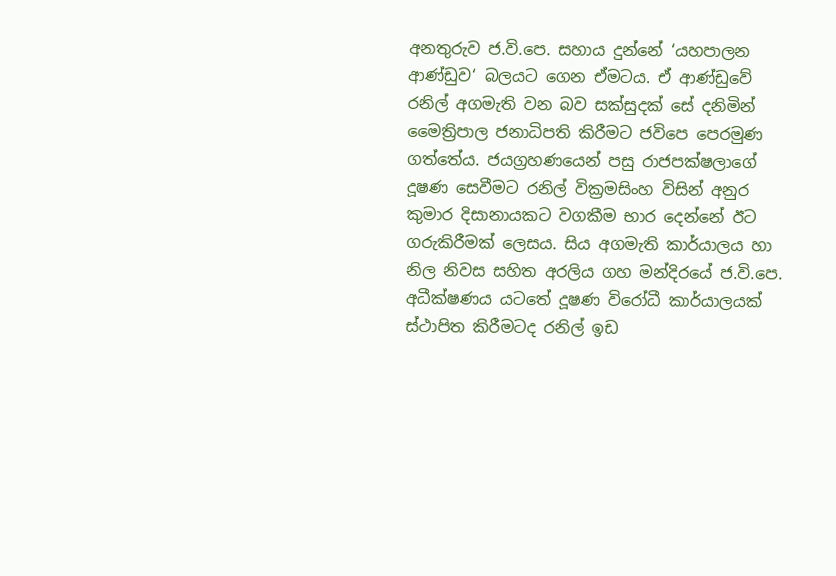අනතුරුව ජ.වි.පෙ. සහාය දුන්නේ ‘යහපාලන ආණ්ඩුව‘ බලයට ගෙන ඒමටය. ඒ ආණ්ඩුවේ රනිල් අගමැති වන බව සක්සුදක් සේ දනිමින් මෛත්‍රිපාල ජනාධිපති කිරීමට ජවිපෙ පෙරමුණ ගත්තේය. ජයග්‍රහණයෙන් පසු රාජපක්ෂලාගේ දූෂණ සෙවීමට රනිල් වික්‍රමසිංහ විසින් අනුර කුමාර දිසානායකට වගකීම භාර දෙන්නේ ඊට ගරුකිරීමක් ලෙසය. සිය අගමැති කාර්යාලය හා නිල නිවස සහිත අරලිය ගහ මන්දිරයේ ජ.වි.පෙ. අධීක්ෂණය යටතේ දූෂණ විරෝධී කාර්යාලයක් ස්ථාපිත කිරීමටද රනිල් ඉඩ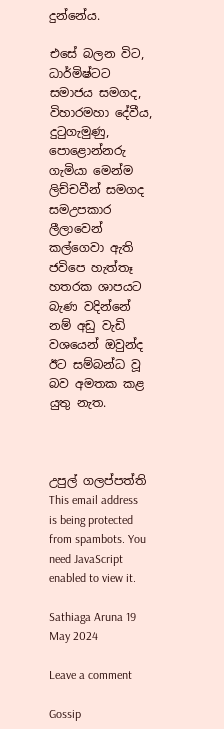දුන්නේය.

එසේ බලන විට, ධාර්මිෂ්ටට සමාජය සමගද, විහාරමහා දේවීය, දුටුගැමුණු, පොළොන්නරු ගැමියා මෙන්ම ලිච්චවීන් සමගද සමඋපකාර ලීලාවෙන් කල්ගෙවා ඇති ජවිපෙ හැත්තෑ හතරක ශාපයට බැණ වදින්නේ නම් අඩු වැඩි වශයෙන් ඔවුන්ද ඊට සම්බන්ධ වූ බව අමතක කළ යුතු නැත.



උපුල් ගලප්පත්ති
This email address is being protected from spambots. You need JavaScript enabled to view it.

Sathiaga Aruna 19 May 2024

Leave a comment

Gossip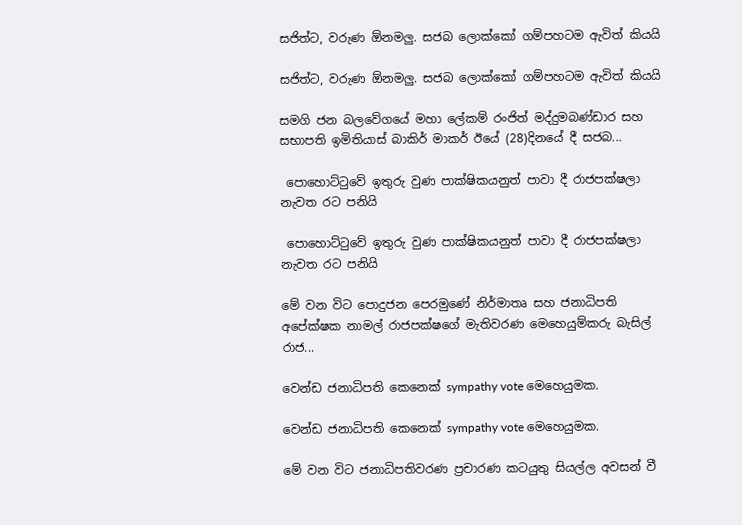සජිත්ට, වරුණ ඕනමලු. සජබ ලොක්කෝ ගම්පහටම ඇවිත් කියයි

සජිත්ට, වරුණ ඕනමලු. සජබ ලොක්කෝ ගම්පහටම ඇවිත් කියයි

සමගි ජන බලවේගයේ මහා ලේකම් රංජිත් මද්දුමබණ්ඩාර සහ සභාපති ඉමිතියාස් බාකිර් මාකර් ඊයේ (28)දිනයේ දී සජබ...

 පොහොට්ටුවේ ඉතුරු වුණ පාක්ෂිකයනුත් පාවා දී රාජපක්ෂලා නැවත රට පනියි

 පොහොට්ටුවේ ඉතුරු වුණ පාක්ෂිකයනුත් පාවා දී රාජපක්ෂලා නැවත රට පනියි

මේ වන විට පොදුජන පෙරමුණේ නිර්මාතෘ සහ ජනාධිපති අපේක්ෂක නාමල් රාජපක්ෂගේ මැතිවරණ මෙහෙයුම්කරු බැසිල් රාජ...

වෙන්ඩ ජනාධිපති කෙනෙක් sympathy vote මෙහෙයුමක.

වෙන්ඩ ජනාධිපති කෙනෙක් sympathy vote මෙහෙයුමක.

මේ වන විට ජනාධිපතිවරණ ප්‍රචාරණ කටයුතු සියල්ල අවසන් වී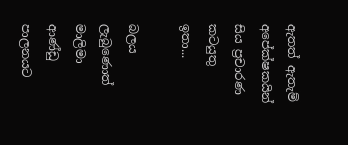ඇතත් ඇතැම් අපේක්ෂකයින් සිය ප්‍රචාරණ කටයුතු ඉතා...

බලය ලැබුණොත් මාලිමා ආණ්ඩු පාලනයට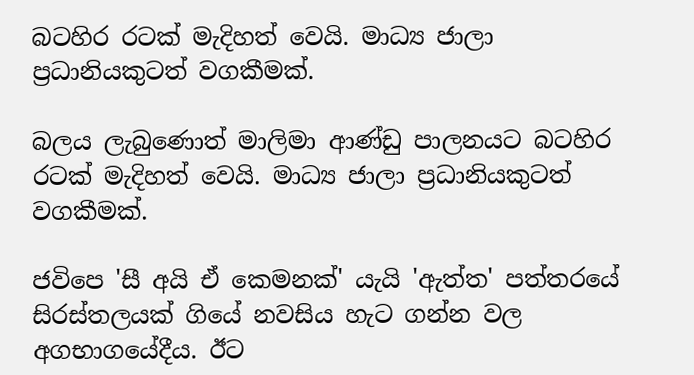බටහිර රටක් මැදිහත් වෙයි. මාධ්‍ය ජාලා ප්‍රධානියකුටත් වගකීමක්.

බලය ලැබුණොත් මාලිමා ආණ්ඩු පාලනයට බටහිර රටක් මැදිහත් වෙයි. මාධ්‍ය ජාලා ප්‍රධානියකුටත් වගකීමක්.

ජවිපෙ 'සී අයි ඒ කෙමනක්' යැයි 'ඇත්ත' පත්තරයේ සිරස්තලයක් ගියේ නවසිය හැට ගන්න වල අගභාගයේදීය. ඊට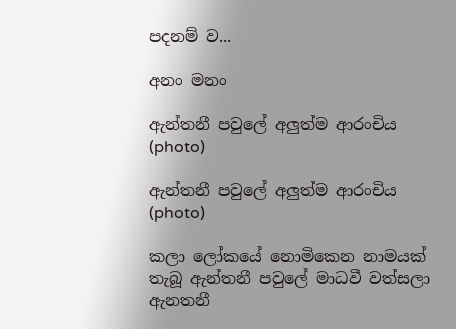පදනම් ව...

අනං මනං

ඇන්තනී පවුලේ අලුත්ම ආරංචිය (photo)

ඇන්තනී පවුලේ අලුත්ම ආරංචිය (photo)

කලා ලෝකයේ නොමිකෙන නාමයක් තැබූ ඇන්තනී පවුලේ මාධවී වත්සලා ඇනතනී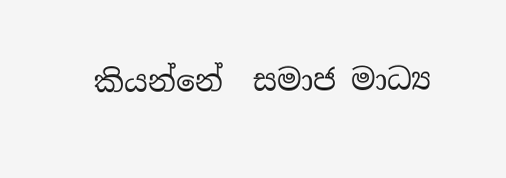කියන්නේ  සමාජ මාධ්‍ය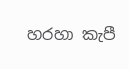හරහා කැපී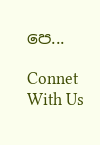පෙ...

Connet With Us